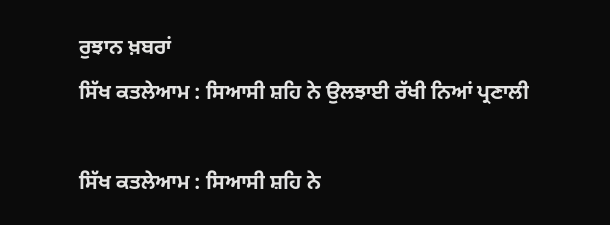ਰੁਝਾਨ ਖ਼ਬਰਾਂ
ਸਿੱਖ ਕਤਲੇਆਮ : ਸਿਆਸੀ ਸ਼ਹਿ ਨੇ ਉਲਝਾਈ ਰੱਖੀ ਨਿਆਂ ਪ੍ਰਣਾਲੀ

ਸਿੱਖ ਕਤਲੇਆਮ : ਸਿਆਸੀ ਸ਼ਹਿ ਨੇ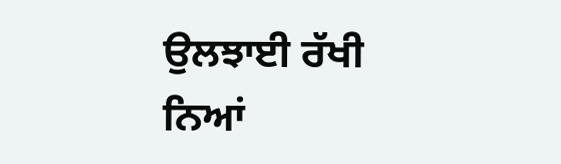ਉਲਝਾਈ ਰੱਖੀ ਨਿਆਂ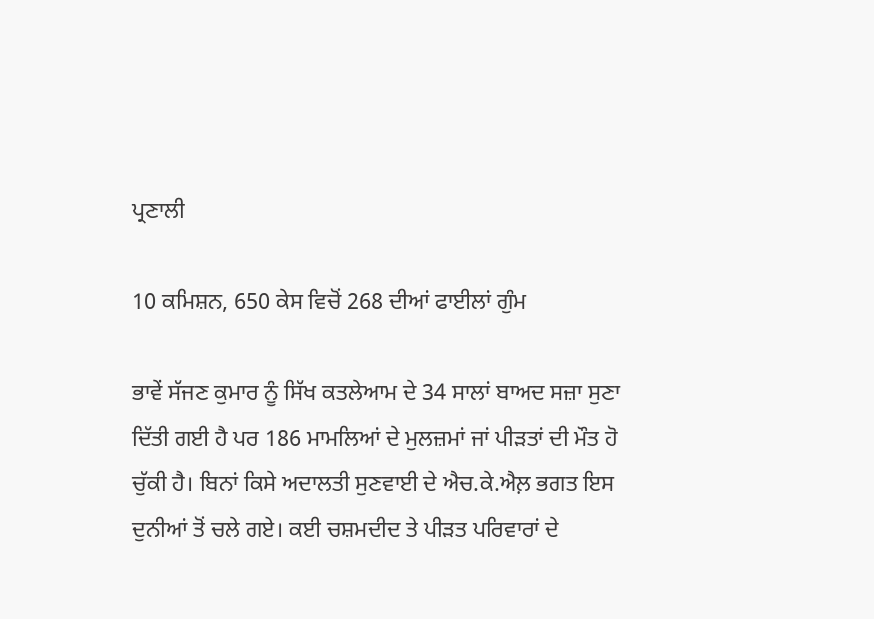ਪ੍ਰਣਾਲੀ

10 ਕਮਿਸ਼ਨ, 650 ਕੇਸ ਵਿਚੋਂ 268 ਦੀਆਂ ਫਾਈਲਾਂ ਗੁੰਮ

ਭਾਵੇਂ ਸੱਜਣ ਕੁਮਾਰ ਨੂੰ ਸਿੱਖ ਕਤਲੇਆਮ ਦੇ 34 ਸਾਲਾਂ ਬਾਅਦ ਸਜ਼ਾ ਸੁਣਾ ਦਿੱਤੀ ਗਈ ਹੈ ਪਰ 186 ਮਾਮਲਿਆਂ ਦੇ ਮੁਲਜ਼ਮਾਂ ਜਾਂ ਪੀੜਤਾਂ ਦੀ ਮੌਤ ਹੋ ਚੁੱਕੀ ਹੈ। ਬਿਨਾਂ ਕਿਸੇ ਅਦਾਲਤੀ ਸੁਣਵਾਈ ਦੇ ਐਚ.ਕੇ.ਐਲ਼ ਭਗਤ ਇਸ ਦੁਨੀਆਂ ਤੋਂ ਚਲੇ ਗਏ। ਕਈ ਚਸ਼ਮਦੀਦ ਤੇ ਪੀੜਤ ਪਰਿਵਾਰਾਂ ਦੇ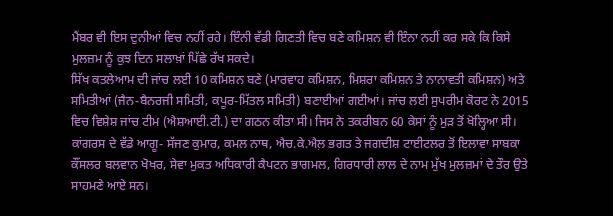ਮੈਂਬਰ ਵੀ ਇਸ ਦੁਨੀਆਂ ਵਿਚ ਨਹੀਂ ਰਹੇ। ਇੰਨੀ ਵੱਡੀ ਗਿਣਤੀ ਵਿਚ ਬਣੇ ਕਮਿਸ਼ਨ ਵੀ ਇੰਨਾ ਨਹੀਂ ਕਰ ਸਕੇ ਕਿ ਕਿਸੇ ਮੁਲਜ਼ਮ ਨੂੰ ਕੁਝ ਦਿਨ ਸਲਾਖ਼ਾਂ ਪਿੱਛੇ ਰੱਖ ਸਕਦੇ।
ਸਿੱਖ ਕਤਲੇਆਮ ਦੀ ਜਾਂਚ ਲਈ 10 ਕਮਿਸ਼ਨ ਬਣੇ (ਮਾਰਵਾਹ ਕਮਿਸ਼ਨ, ਮਿਸ਼ਰਾ ਕਮਿਸ਼ਨ ਤੇ ਨਾਨਾਵਤੀ ਕਮਿਸ਼ਨ) ਅਤੇ ਸਮਿਤੀਆਂ (ਜੈਨ-ਬੈਨਰਜੀ ਸਮਿਤੀ, ਕਪੂਰ-ਮਿੱਤਲ ਸਮਿਤੀ) ਬਣਾਈਆਂ ਗਈਆਂ। ਜਾਂਚ ਲਈ ਸੁਪਰੀਮ ਕੋਰਟ ਨੇ 2015 ਵਿਚ ਵਿਸ਼ੇਸ਼ ਜਾਂਚ ਟੀਮ (ਐਸ਼ਆਈ.ਟੀ.) ਦਾ ਗਠਨ ਕੀਤਾ ਸੀ। ਜਿਸ ਨੇ ਤਕਰੀਬਨ 60 ਕੇਸਾਂ ਨੂੰ ਮੁੜ ਤੋਂ ਖੋਲ੍ਹਿਆ ਸੀ। ਕਾਂਗਰਸ ਦੇ ਵੱਡੇ ਆਗੂ- ਸੱਜਣ ਕੁਮਾਰ, ਕਮਲ ਨਾਥ, ਐਚ.ਕੇ.ਐਲ਼ ਭਗਤ ਤੇ ਜਗਦੀਸ਼ ਟਾਈਟਲਰ ਤੋਂ ਇਲਾਵਾ ਸਾਬਕਾ ਕੌਂਸਲਰ ਬਲਵਾਨ ਖੋਖਰ, ਸੇਵਾ ਮੁਕਤ ਅਧਿਕਾਰੀ ਕੈਪਟਨ ਭਾਗਮਲ, ਗਿਰਧਾਰੀ ਲਾਲ ਦੇ ਨਾਮ ਮੁੱਖ ਮੁਲਜ਼ਮਾਂ ਦੇ ਤੌਰ ਉਤੇ ਸਾਹਮਣੇ ਆਏ ਸਨ।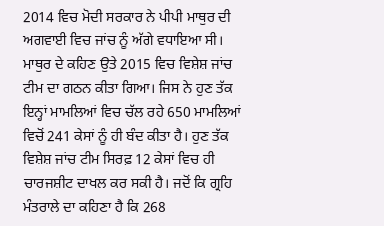2014 ਵਿਚ ਮੋਦੀ ਸਰਕਾਰ ਨੇ ਪੀਪੀ ਮਾਥੁਰ ਦੀ ਅਗਵਾਈ ਵਿਚ ਜਾਂਚ ਨੂੰ ਅੱਗੇ ਵਧਾਇਆ ਸੀ। ਮਾਥੁਰ ਦੇ ਕਹਿਣ ਉਤੇ 2015 ਵਿਚ ਵਿਸ਼ੇਸ਼ ਜਾਂਚ ਟੀਮ ਦਾ ਗਠਨ ਕੀਤਾ ਗਿਆ। ਜਿਸ ਨੇ ਹੁਣ ਤੱਕ ਇਨ੍ਹਾਂ ਮਾਮਲਿਆਂ ਵਿਚ ਚੱਲ ਰਹੇ 650 ਮਾਮਲਿਆਂ ਵਿਚੋਂ 241 ਕੇਸਾਂ ਨੂੰ ਹੀ ਬੰਦ ਕੀਤਾ ਹੈ। ਹੁਣ ਤੱਕ ਵਿਸ਼ੇਸ਼ ਜਾਂਚ ਟੀਮ ਸਿਰਫ਼ 12 ਕੇਸਾਂ ਵਿਚ ਹੀ ਚਾਰਜਸ਼ੀਟ ਦਾਖਲ ਕਰ ਸਕੀ ਹੈ। ਜਦੋਂ ਕਿ ਗ੍ਰਹਿ ਮੰਤਰਾਲੇ ਦਾ ਕਹਿਣਾ ਹੈ ਕਿ 268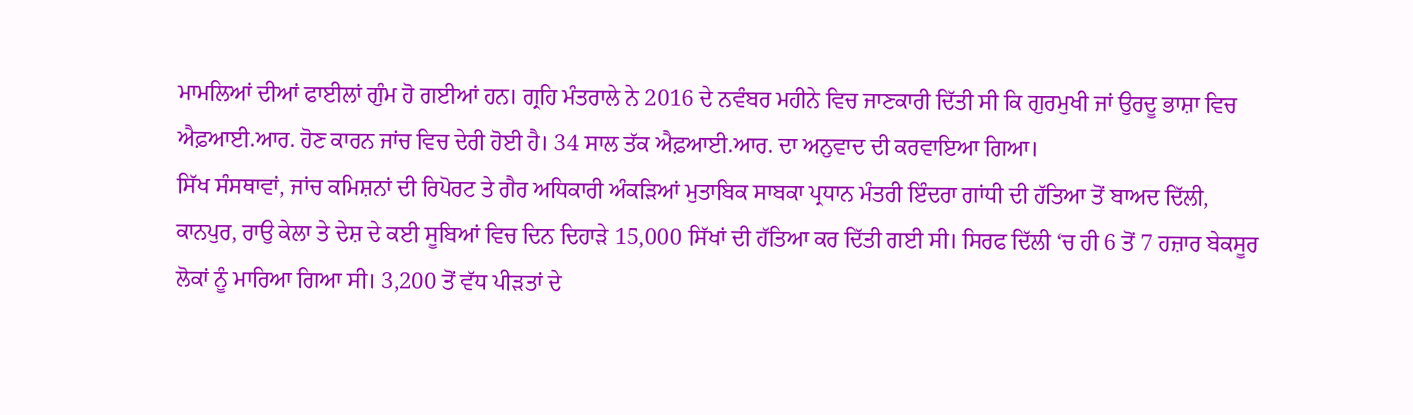ਮਾਮਲਿਆਂ ਦੀਆਂ ਫਾਈਲਾਂ ਗੁੰਮ ਹੋ ਗਈਆਂ ਹਨ। ਗ੍ਰਹਿ ਮੰਤਰਾਲੇ ਨੇ 2016 ਦੇ ਨਵੰਬਰ ਮਹੀਨੇ ਵਿਚ ਜਾਣਕਾਰੀ ਦਿੱਤੀ ਸੀ ਕਿ ਗੁਰਮੁਖੀ ਜਾਂ ਉਰਦੂ ਭਾਸ਼ਾ ਵਿਚ ਐਫ਼ਆਈ.ਆਰ. ਹੋਣ ਕਾਰਨ ਜਾਂਚ ਵਿਚ ਦੇਰੀ ਹੋਈ ਹੈ। 34 ਸਾਲ ਤੱਕ ਐਫ਼ਆਈ.ਆਰ. ਦਾ ਅਨੁਵਾਦ ਦੀ ਕਰਵਾਇਆ ਗਿਆ।
ਸਿੱਖ ਸੰਸਥਾਵਾਂ, ਜਾਂਚ ਕਮਿਸ਼ਨਾਂ ਦੀ ਰਿਪੋਰਟ ਤੇ ਗੈਰ ਅਧਿਕਾਰੀ ਅੰਕੜਿਆਂ ਮੁਤਾਬਿਕ ਸਾਬਕਾ ਪ੍ਰਧਾਨ ਮੰਤਰੀ ਇੰਦਰਾ ਗਾਂਧੀ ਦੀ ਹੱਤਿਆ ਤੋਂ ਬਾਅਦ ਦਿੱਲੀ, ਕਾਨਪੁਰ, ਰਾਉ ਕੇਲਾ ਤੇ ਦੇਸ਼ ਦੇ ਕਈ ਸੂਬਿਆਂ ਵਿਚ ਦਿਨ ਦਿਹਾੜੇ 15,000 ਸਿੱਖਾਂ ਦੀ ਹੱਤਿਆ ਕਰ ਦਿੱਤੀ ਗਈ ਸੀ। ਸਿਰਫ ਦਿੱਲੀ ‘ਚ ਹੀ 6 ਤੋਂ 7 ਹਜ਼ਾਰ ਬੇਕਸੂਰ ਲੋਕਾਂ ਨੂੰ ਮਾਰਿਆ ਗਿਆ ਸੀ। 3,200 ਤੋਂ ਵੱਧ ਪੀੜਤਾਂ ਦੇ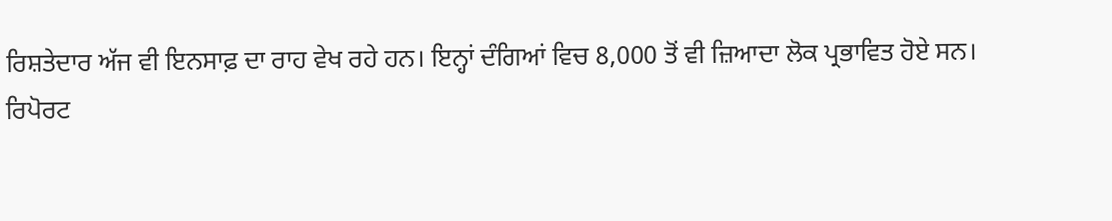ਰਿਸ਼ਤੇਦਾਰ ਅੱਜ ਵੀ ਇਨਸਾਫ਼ ਦਾ ਰਾਹ ਵੇਖ ਰਹੇ ਹਨ। ਇਨ੍ਹਾਂ ਦੰਗਿਆਂ ਵਿਚ 8,000 ਤੋਂ ਵੀ ਜ਼ਿਆਦਾ ਲੋਕ ਪ੍ਰਭਾਵਿਤ ਹੋਏ ਸਨ।
ਰਿਪੋਰਟ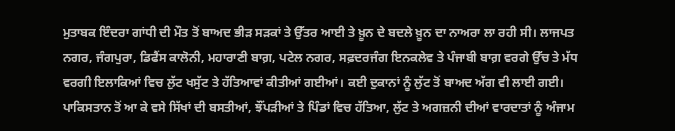ਮੁਤਾਬਕ ਇੰਦਰਾ ਗਾਂਧੀ ਦੀ ਮੌਤ ਤੋਂ ਬਾਅਦ ਭੀੜ ਸੜਕਾਂ ਤੇ ਉੱਤਰ ਆਈ ਤੇ ਖ਼ੂਨ ਦੇ ਬਦਲੇ ਖ਼ੂਨ ਦਾ ਨਾਅਰਾ ਲਾ ਰਹੀ ਸੀ। ਲਾਜਪਤ ਨਗਰ, ਜੰਗਪੁਰਾ, ਡਿਫੈਂਸ ਕਾਲੋਨੀ, ਮਹਾਰਾਣੀ ਬਾਗ਼, ਪਟੇਲ ਨਗਰ, ਸਫ਼ਦਰਜੰਗ ਇਨਕਲੇਵ ਤੇ ਪੰਜਾਬੀ ਬਾਗ਼ ਵਰਗੇ ਉੱਚ ਤੇ ਮੱਧ ਵਰਗੀ ਇਲਾਕਿਆਂ ਵਿਚ ਲੁੱਟ ਖਸੁੱਟ ਤੇ ਹੱਤਿਆਵਾਂ ਕੀਤੀਆਂ ਗਈਆਂ। ਕਈ ਦੁਕਾਨਾਂ ਨੂੰ ਲੁੱਟ ਤੋਂ ਬਾਅਦ ਅੱਗ ਵੀ ਲਾਈ ਗਈ। ਪਾਕਿਸਤਾਨ ਤੋਂ ਆ ਕੇ ਵਸੇ ਸਿੱਖਾਂ ਦੀ ਬਸਤੀਆਂ, ਝੌਂਪੜੀਆਂ ਤੇ ਪਿੰਡਾਂ ਵਿਚ ਹੱਤਿਆ, ਲੁੱਟ ਤੇ ਅਗਜ਼ਨੀ ਦੀਆਂ ਵਾਰਦਾਤਾਂ ਨੂੰ ਅੰਜਾਮ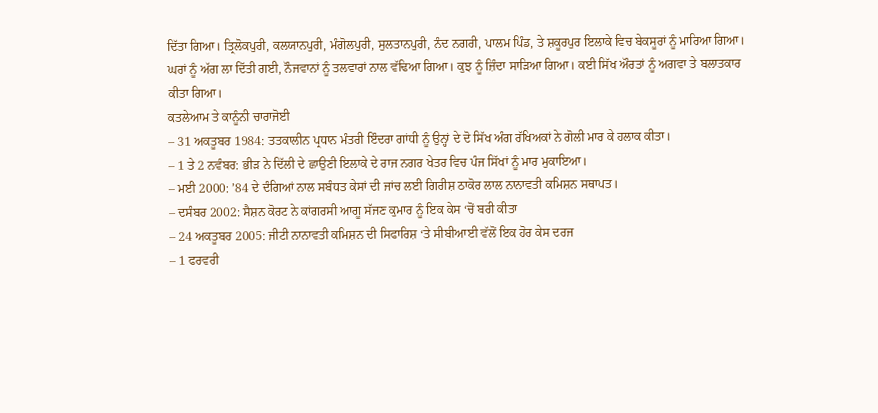ਦਿੱਤਾ ਗਿਆ। ਤ੍ਰਿਲੋਕਪੁਰੀ, ਕਲਯਾਨਪੁਰੀ, ਮੰਗੋਲਪੁਰੀ, ਸੁਲਤਾਨਪੁਰੀ, ਨੰਦ ਨਗਰੀ, ਪਾਲਮ ਪਿੰਡ, ਤੇ ਸ਼ਕੂਰਪੁਰ ਇਲਾਕੇ ਵਿਚ ਬੇਕਸੂਰਾਂ ਨੂੰ ਮਾਰਿਆ ਗਿਆ। ਘਰਾਂ ਨੂੰ ਅੱਗ ਲਾ ਦਿੱਤੀ ਗਈ, ਨੌਜਵਾਨਾਂ ਨੂੰ ਤਲਵਾਰਾਂ ਨਾਲ ਵੱਢਿਆ ਗਿਆ। ਕੁਝ ਨੂੰ ਜ਼ਿੰਦਾ ਸਾੜਿਆ ਗਿਆ। ਕਈ ਸਿੱਖ ਔਰਤਾਂ ਨੂੰ ਅਗਵਾ ਤੇ ਬਲਾਤਕਾਰ ਕੀਤਾ ਗਿਆ।
ਕਤਲੇਆਮ ਤੇ ਕਾਨੂੰਨੀ ਚਾਰਾਜੋਈ
– 31 ਅਕਤੂਬਰ 1984: ਤਤਕਾਲੀਨ ਪ੍ਰਧਾਨ ਮੰਤਰੀ ਇੰਦਰਾ ਗਾਂਧੀ ਨੂੰ ਉਨ੍ਹਾਂ ਦੇ ਦੋ ਸਿੱਖ ਅੰਗ ਰੱਖਿਅਕਾਂ ਨੇ ਗੋਲੀ ਮਾਰ ਕੇ ਹਲਾਕ ਕੀਤਾ।
– 1 ਤੇ 2 ਨਵੰਬਰ: ਭੀੜ ਨੇ ਦਿੱਲੀ ਦੇ ਛਾਉਣੀ ਇਲਾਕੇ ਦੇ ਰਾਜ ਨਗਰ ਖੇਤਰ ਵਿਚ ਪੰਜ ਸਿੱਖਾਂ ਨੂੰ ਮਾਰ ਮੁਕਾਇਆ।
– ਮਈ 2000: ’84 ਦੇ ਦੰਗਿਆਂ ਨਾਲ ਸਬੰਧਤ ਕੇਸਾਂ ਦੀ ਜਾਂਚ ਲਈ ਗਿਰੀਸ਼ ਠਾਕੋਰ ਲਾਲ ਨਾਨਾਵਤੀ ਕਮਿਸ਼ਨ ਸਥਾਪਤ।
– ਦਸੰਬਰ 2002: ਸੈਸ਼ਨ ਕੋਰਟ ਨੇ ਕਾਂਗਰਸੀ ਆਗੂ ਸੱਜਣ ਕੁਮਾਰ ਨੂੰ ਇਕ ਕੇਸ ‘ਚੋਂ ਬਰੀ ਕੀਤਾ
– 24 ਅਕਤੂਬਰ 2005: ਜੀਟੀ ਨਾਨਾਵਤੀ ਕਮਿਸ਼ਨ ਦੀ ਸਿਫਾਰਿਸ਼ ‘ਤੇ ਸੀਬੀਆਈ ਵੱਲੋਂ ਇਕ ਹੋਰ ਕੇਸ ਦਰਜ
– 1 ਫਰਵਰੀ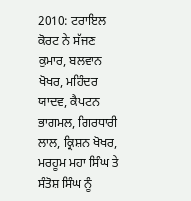2010: ਟਰਾਇਲ ਕੋਰਟ ਨੇ ਸੱਜਣ ਕੁਮਾਰ, ਬਲਵਾਨ ਖੋਖਰ, ਮਹਿੰਦਰ ਯਾਦਵ, ਕੈਪਟਨ ਭਾਗਮਲ, ਗਿਰਧਾਰੀ ਲਾਲ, ਕ੍ਰਿਸ਼ਨ ਖੋਖਰ, ਮਰਹੂਮ ਮਹਾ ਸਿੰਘ ਤੇ ਸੰਤੋਸ਼ ਸਿੰਘ ਨੂੰ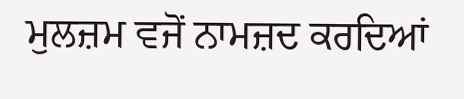ਮੁਲਜ਼ਮ ਵਜੋਂ ਨਾਮਜ਼ਦ ਕਰਦਿਆਂ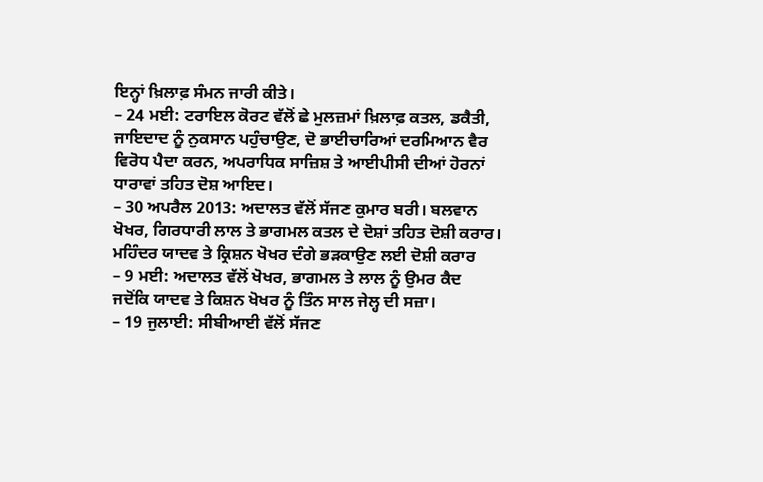ਇਨ੍ਹਾਂ ਖ਼ਿਲਾਫ਼ ਸੰਮਨ ਜਾਰੀ ਕੀਤੇ।
– 24 ਮਈ: ਟਰਾਇਲ ਕੋਰਟ ਵੱਲੋਂ ਛੇ ਮੁਲਜ਼ਮਾਂ ਖ਼ਿਲਾਫ਼ ਕਤਲ, ਡਕੈਤੀ, ਜਾਇਦਾਦ ਨੂੰ ਨੁਕਸਾਨ ਪਹੁੰਚਾਉਣ, ਦੋ ਭਾਈਚਾਰਿਆਂ ਦਰਮਿਆਨ ਵੈਰ ਵਿਰੋਧ ਪੈਦਾ ਕਰਨ, ਅਪਰਾਧਿਕ ਸਾਜ਼ਿਸ਼ ਤੇ ਆਈਪੀਸੀ ਦੀਆਂ ਹੋਰਨਾਂ ਧਾਰਾਵਾਂ ਤਹਿਤ ਦੋਸ਼ ਆਇਦ।
– 30 ਅਪਰੈਲ 2013: ਅਦਾਲਤ ਵੱਲੋਂ ਸੱਜਣ ਕੁਮਾਰ ਬਰੀ। ਬਲਵਾਨ ਖੋਖਰ, ਗਿਰਧਾਰੀ ਲਾਲ ਤੇ ਭਾਗਮਲ ਕਤਲ ਦੇ ਦੋਸ਼ਾਂ ਤਹਿਤ ਦੋਸ਼ੀ ਕਰਾਰ। ਮਹਿੰਦਰ ਯਾਦਵ ਤੇ ਕ੍ਰਿਸ਼ਨ ਖੋਖਰ ਦੰਗੇ ਭੜਕਾਉਣ ਲਈ ਦੋਸ਼ੀ ਕਰਾਰ
– 9 ਮਈ: ਅਦਾਲਤ ਵੱਲੋਂ ਖੋਖਰ, ਭਾਗਮਲ ਤੇ ਲਾਲ ਨੂੰ ਉਮਰ ਕੈਦ ਜਦੋਂਕਿ ਯਾਦਵ ਤੇ ਕਿਸ਼ਨ ਖੋਖਰ ਨੂੰ ਤਿੰਨ ਸਾਲ ਜੇਲ੍ਹ ਦੀ ਸਜ਼ਾ।
– 19 ਜੁਲਾਈ: ਸੀਬੀਆਈ ਵੱਲੋਂ ਸੱਜਣ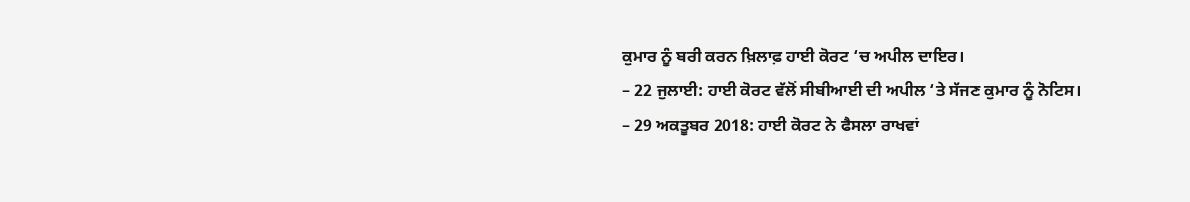ਕੁਮਾਰ ਨੂੰ ਬਰੀ ਕਰਨ ਖ਼ਿਲਾਫ਼ ਹਾਈ ਕੋਰਟ ‘ਚ ਅਪੀਲ ਦਾਇਰ।
– 22 ਜੁਲਾਈ: ਹਾਈ ਕੋਰਟ ਵੱਲੋਂ ਸੀਬੀਆਈ ਦੀ ਅਪੀਲ ‘ਤੇ ਸੱਜਣ ਕੁਮਾਰ ਨੂੰ ਨੋਟਿਸ।
– 29 ਅਕਤੂਬਰ 2018: ਹਾਈ ਕੋਰਟ ਨੇ ਫੈਸਲਾ ਰਾਖਵਾਂ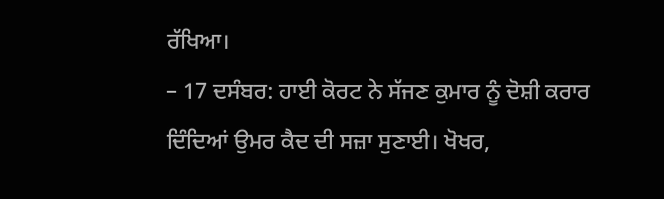ਰੱਖਿਆ।
– 17 ਦਸੰਬਰ: ਹਾਈ ਕੋਰਟ ਨੇ ਸੱਜਣ ਕੁਮਾਰ ਨੂੰ ਦੋਸ਼ੀ ਕਰਾਰ ਦਿੰਦਿਆਂ ਉਮਰ ਕੈਦ ਦੀ ਸਜ਼ਾ ਸੁਣਾਈ। ਖੋਖਰ,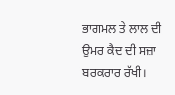ਭਾਗਮਲ ਤੇ ਲਾਲ ਦੀ ਉਮਰ ਕੈਦ ਦੀ ਸਜ਼ਾ ਬਰਕਰਾਰ ਰੱਖੀ।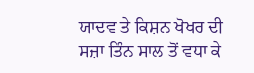ਯਾਦਵ ਤੇ ਕਿਸ਼ਨ ਖੋਖਰ ਦੀ ਸਜ਼ਾ ਤਿੰਨ ਸਾਲ ਤੋਂ ਵਧਾ ਕੇ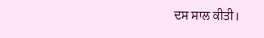ਦਸ ਸਾਲ ਕੀਤੀ।